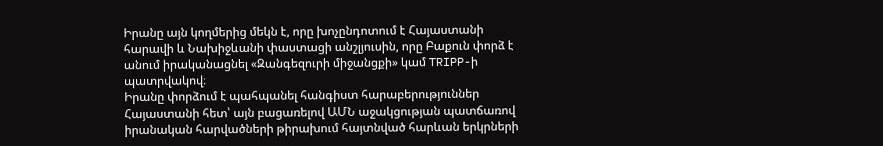Իրանը այն կողմերից մեկն է, որը խոչընդոտում է Հայաստանի հարավի և Նախիջևանի փաստացի անշլյուսին, որը Բաքուն փորձ է անում իրականացնել «Զանգեզուրի միջանցքի» կամ TRIPP-ի պատրվակով։
Իրանը փորձում է պահպանել հանգիստ հարաբերություններ Հայաստանի հետ՝ այն բացառելով ԱՄՆ աջակցության պատճառով իրանական հարվածների թիրախում հայտնված հարևան երկրների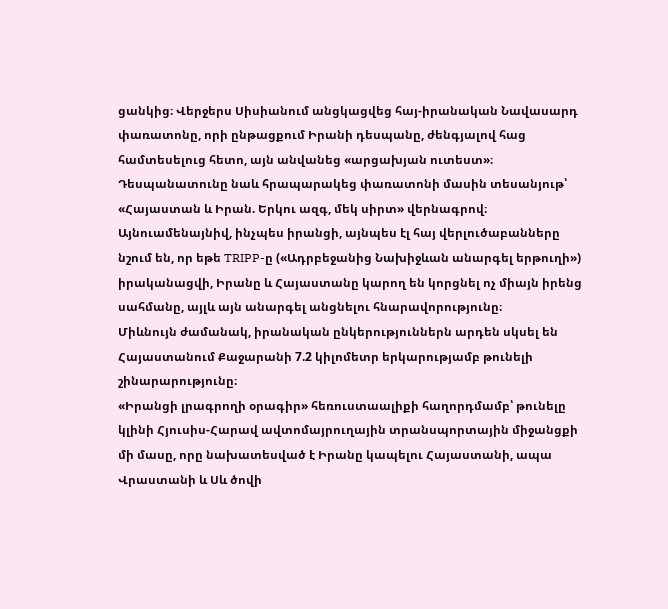ցանկից։ Վերջերս Սիսիանում անցկացվեց հայ-իրանական Նավասարդ փառատոնը, որի ընթացքում Իրանի դեսպանը, ժենգյալով հաց համտեսելուց հետո, այն անվանեց «արցախյան ուտեստ»։ Դեսպանատունը նաև հրապարակեց փառատոնի մասին տեսանյութ՝ «Հայաստան և Իրան. Երկու ազգ, մեկ սիրտ» վերնագրով։
Այնուամենայնիվ, ինչպես իրանցի, այնպես էլ հայ վերլուծաբանները նշում են, որ եթե TRIPP-ը («Ադրբեջանից Նախիջևան անարգել երթուղի») իրականացվի, Իրանը և Հայաստանը կարող են կորցնել ոչ միայն իրենց սահմանը, այլև այն անարգել անցնելու հնարավորությունը։
Միևնույն ժամանակ, իրանական ընկերություններն արդեն սկսել են Հայաստանում Քաջարանի 7.2 կիլոմետր երկարությամբ թունելի շինարարությունը։
«Իրանցի լրագրողի օրագիր» հեռուստաալիքի հաղորդմամբ՝ թունելը կլինի Հյուսիս-Հարավ ավտոմայրուղային տրանսպորտային միջանցքի մի մասը, որը նախատեսված է Իրանը կապելու Հայաստանի, ապա Վրաստանի և Սև ծովի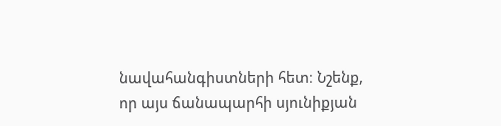նավահանգիստների հետ։ Նշենք, որ այս ճանապարհի սյունիքյան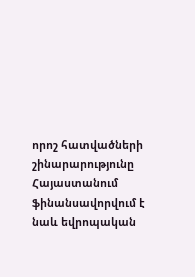որոշ հատվածների շինարարությունը Հայաստանում ֆինանսավորվում է նաև եվրոպական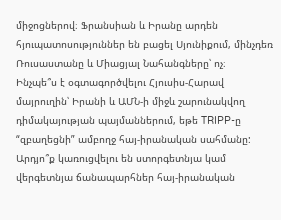միջոցներով։ Ֆրանսիան և Իրանը արդեն հյուպատոսություններ են բացել Սյունիքում, մինչդեռ Ռուսաստանը և Միացյալ Նահանգները՝ ոչ։
Ինչպե՞ս է օգտագործվելու Հյուսիս-Հարավ մայրուղին՝ Իրանի և ԱՄՆ-ի միջև շարունակվող դիմակայության պայմաններում, եթե TRIPP-ը “զբաղեցնի” ամբողջ հայ-իրանական սահմանը: Արդյո՞ք կառուցվելու են ստորգետնյա կամ վերգետնյա ճանապարհներ հայ-իրանական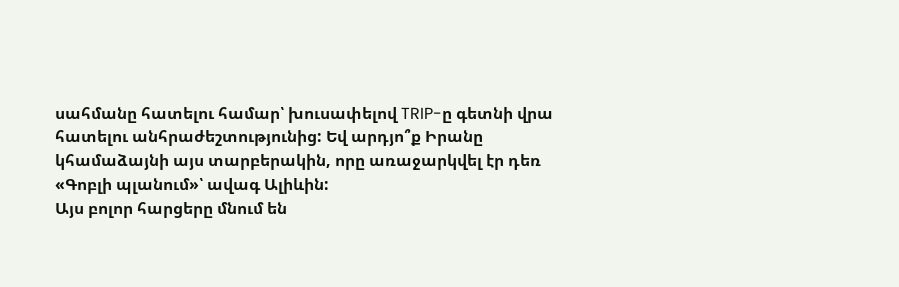սահմանը հատելու համար՝ խուսափելով TRIP-ը գետնի վրա հատելու անհրաժեշտությունից: Եվ արդյո՞ք Իրանը կհամաձայնի այս տարբերակին, որը առաջարկվել էր դեռ «Գոբլի պլանում»՝ ավագ Ալիևին:
Այս բոլոր հարցերը մնում են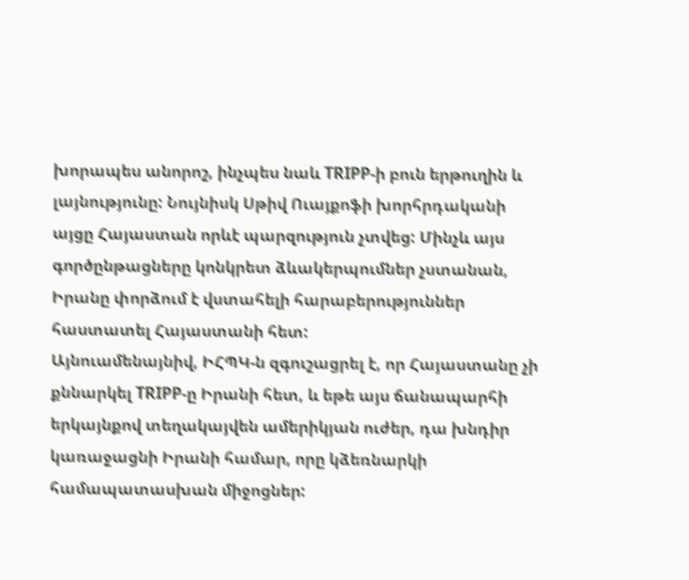խորապես անորոշ, ինչպես նաև TRIPP-ի բուն երթուղին և լայնությունը: Նույնիսկ Սթիվ Ուայքոֆի խորհրդականի այցը Հայաստան որևէ պարզություն չտվեց: Մինչև այս գործընթացները կոնկրետ ձևակերպումներ չստանան, Իրանը փորձում է վստահելի հարաբերություններ հաստատել Հայաստանի հետ:
Այնուամենայնիվ, ԻՀՊԿ-ն զգուշացրել է, որ Հայաստանը չի քննարկել TRIPP-ը Իրանի հետ, և եթե այս ճանապարհի երկայնքով տեղակայվեն ամերիկյան ուժեր, դա խնդիր կառաջացնի Իրանի համար, որը կձեռնարկի համապատասխան միջոցներ: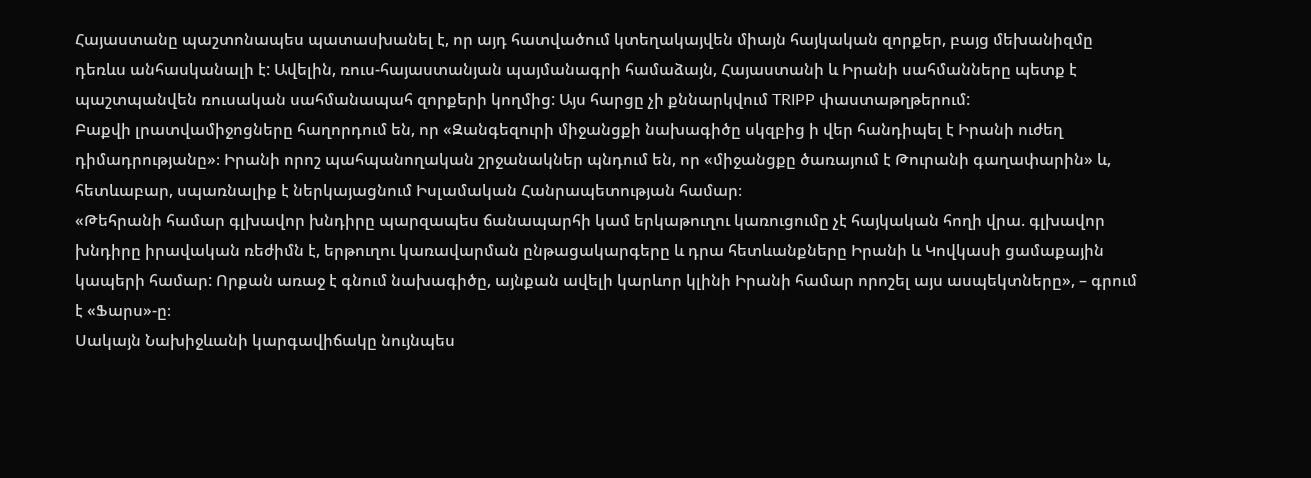Հայաստանը պաշտոնապես պատասխանել է, որ այդ հատվածում կտեղակայվեն միայն հայկական զորքեր, բայց մեխանիզմը դեռևս անհասկանալի է: Ավելին, ռուս-հայաստանյան պայմանագրի համաձայն, Հայաստանի և Իրանի սահմանները պետք է պաշտպանվեն ռուսական սահմանապահ զորքերի կողմից: Այս հարցը չի քննարկվում TRIPP փաստաթղթերում:
Բաքվի լրատվամիջոցները հաղորդում են, որ «Զանգեզուրի միջանցքի նախագիծը սկզբից ի վեր հանդիպել է Իրանի ուժեղ դիմադրությանը»։ Իրանի որոշ պահպանողական շրջանակներ պնդում են, որ «միջանցքը ծառայում է Թուրանի գաղափարին» և, հետևաբար, սպառնալիք է ներկայացնում Իսլամական Հանրապետության համար։
«Թեհրանի համար գլխավոր խնդիրը պարզապես ճանապարհի կամ երկաթուղու կառուցումը չէ հայկական հողի վրա. գլխավոր խնդիրը իրավական ռեժիմն է, երթուղու կառավարման ընթացակարգերը և դրա հետևանքները Իրանի և Կովկասի ցամաքային կապերի համար: Որքան առաջ է գնում նախագիծը, այնքան ավելի կարևոր կլինի Իրանի համար որոշել այս ասպեկտները», – գրում է «Ֆարս»-ը։
Սակայն Նախիջևանի կարգավիճակը նույնպես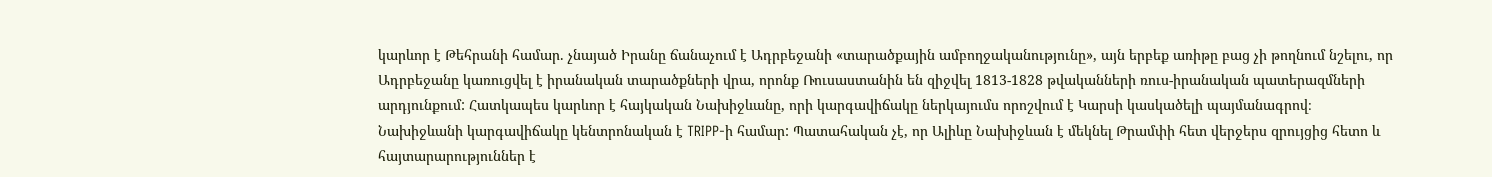կարևոր է Թեհրանի համար. չնայած Իրանը ճանաչում է Ադրբեջանի «տարածքային ամբողջականությունը», այն երբեք առիթը բաց չի թողնում նշելու, որ Ադրբեջանը կառուցվել է իրանական տարածքների վրա, որոնք Ռուսաստանին են զիջվել 1813-1828 թվականների ռուս-իրանական պատերազմների արդյունքում: Հատկապես կարևոր է հայկական Նախիջևանը, որի կարգավիճակը ներկայումս որոշվում է Կարսի կասկածելի պայմանագրով։
Նախիջևանի կարգավիճակը կենտրոնական է TRIPP-ի համար: Պատահական չէ, որ Ալիևը Նախիջևան է մեկնել Թրամփի հետ վերջերս զրույցից հետո և հայտարարություններ է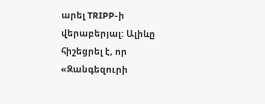արել TRIPP-ի վերաբերյալ: Ալիևը հիշեցրել է, որ «Զանգեզուրի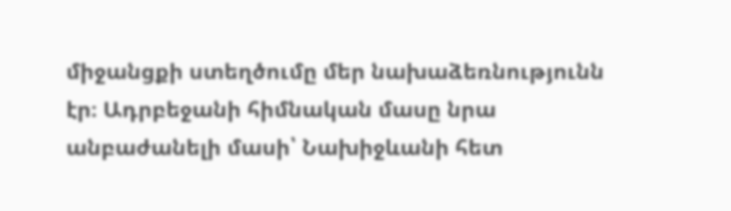միջանցքի ստեղծումը մեր նախաձեռնությունն էր։ Ադրբեջանի հիմնական մասը նրա անբաժանելի մասի՝ Նախիջևանի հետ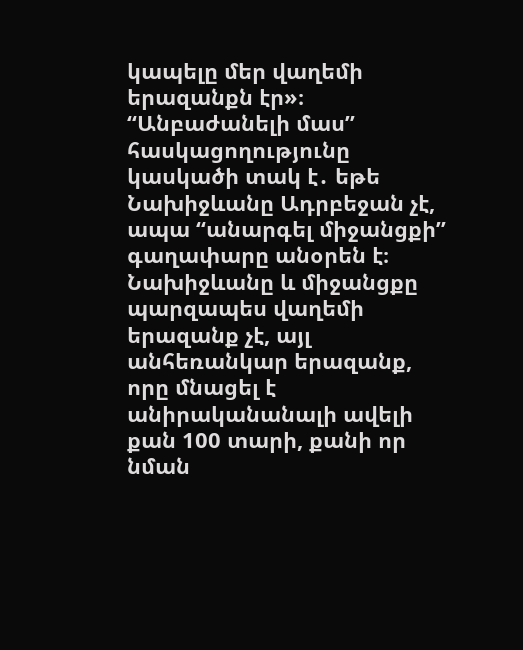կապելը մեր վաղեմի երազանքն էր»։
“Անբաժանելի մաս” հասկացողությունը կասկածի տակ է․ եթե Նախիջևանը Ադրբեջան չէ, ապա “անարգել միջանցքի” գաղափարը անօրեն է։
Նախիջևանը և միջանցքը պարզապես վաղեմի երազանք չէ, այլ անհեռանկար երազանք, որը մնացել է անիրականանալի ավելի քան 100 տարի, քանի որ նման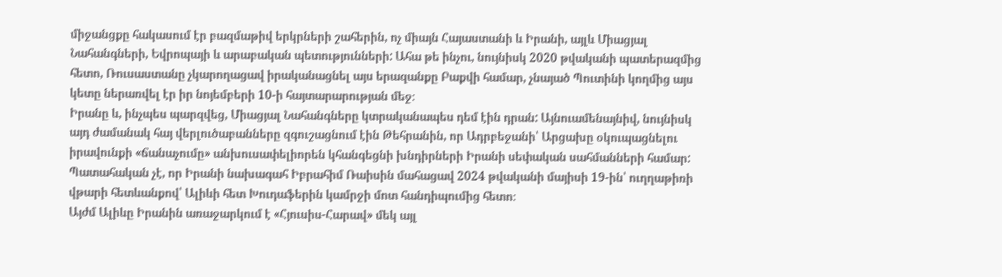միջանցքը հակասում էր բազմաթիվ երկրների շահերին, ոչ միայն Հայաստանի և Իրանի, այլև Միացյալ Նահանգների, Եվրոպայի և արաբական պետությունների: Ահա թե ինչու, նույնիսկ 2020 թվականի պատերազմից հետո, Ռուսաստանը չկարողացավ իրականացնել այս երազանքը Բաքվի համար, չնայած Պուտինի կողմից այս կետը ներառվել էր իր նոյեմբերի 10-ի հայտարարության մեջ։
Իրանը և, ինչպես պարզվեց, Միացյալ Նահանգները կտրականապես դեմ էին դրան: Այնուամենայնիվ, նույնիսկ այդ ժամանակ հայ վերլուծաբանները զգուշացնում էին Թեհրանին, որ Ադրբեջանի՝ Արցախը օկուպացնելու իրավունքի «ճանաչումը» անխուսափելիորեն կհանգեցնի խնդիրների Իրանի սեփական սահմանների համար: Պատահական չէ, որ Իրանի նախագահ Իբրահիմ Ռաիսին մահացավ 2024 թվականի մայիսի 19-ին՝ ուղղաթիռի վթարի հետևանքով՝ Ալիևի հետ Խուդաֆերին կամրջի մոտ հանդիպումից հետո։
Այժմ Ալիևը Իրանին առաջարկում է «Հյուսիս-Հարավ» մեկ այլ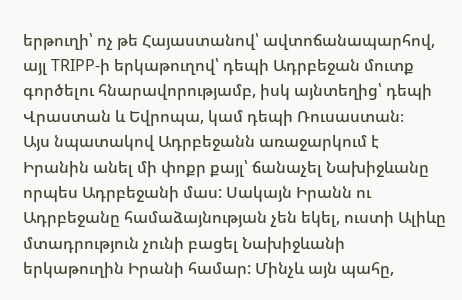երթուղի՝ ոչ թե Հայաստանով՝ ավտոճանապարհով, այլ TRIPP-ի երկաթուղով՝ դեպի Ադրբեջան մուտք գործելու հնարավորությամբ, իսկ այնտեղից՝ դեպի Վրաստան և Եվրոպա, կամ դեպի Ռուսաստան։
Այս նպատակով Ադրբեջանն առաջարկում է Իրանին անել մի փոքր քայլ՝ ճանաչել Նախիջևանը որպես Ադրբեջանի մաս: Սակայն Իրանն ու Ադրբեջանը համաձայնության չեն եկել, ուստի Ալիևը մտադրություն չունի բացել Նախիջևանի երկաթուղին Իրանի համար: Մինչև այն պահը,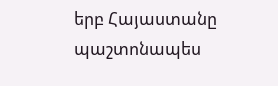երբ Հայաստանը պաշտոնապես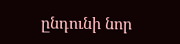ընդունի նոր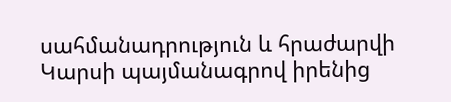սահմանադրություն և հրաժարվի Կարսի պայմանագրով իրենից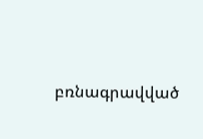բռնագրավված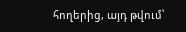հողերից, այդ թվում՝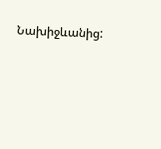Նախիջևանից: